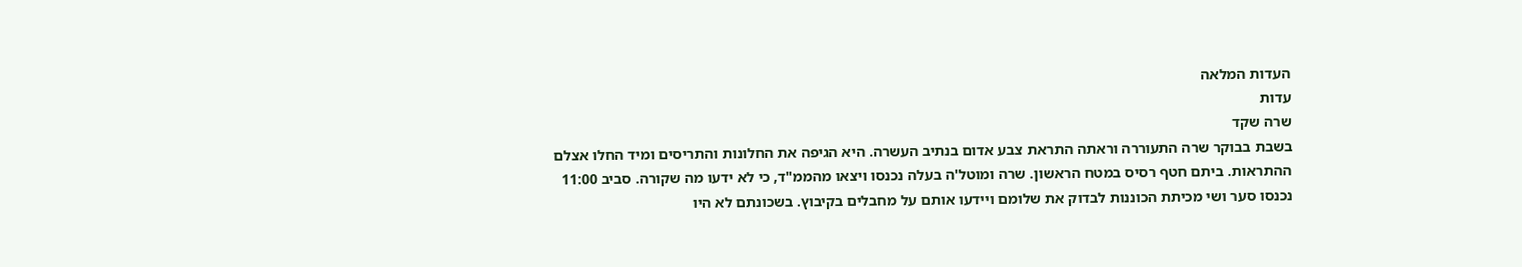העדות המלאה
עדות
שרה שקד
בשבת בבוקר שרה התעוררה וראתה התראת צבע אדום בנתיב העשרה. היא הגיפה את החלונות והתריסים ומיד החלו אצלם ההתראות. ביתם חטף רסיס במטח הראשון. שרה ומוטל'ה בעלה נכנסו ויצאו מהממ"ד, כי לא ידעו מה שקורה. סביב 11:00 נכנסו סער ושי מכיתת הכוננות לבדוק את שלומם ויידעו אותם על מחבלים בקיבוץ. בשכונתם לא היו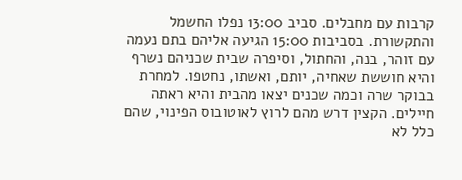קרבות עם מחבלים. סביב 13:00 נפלו החשמל והתקשורת. בסביבות 15:00 הגיעה אליהם בתם נעמה עם זוהר, בנה, והחתול, וסיפרה שבית שכניהם נשרף והיא חוששת שאחיה, יותם, ואשתו, נחטפו. למחרת בבוקר שרה וכמה שכנים יצאו מהבית והיא ראתה חיילים. הקצין דרש מהם לרוץ לאוטובוס הפינוי, שהם כלל לא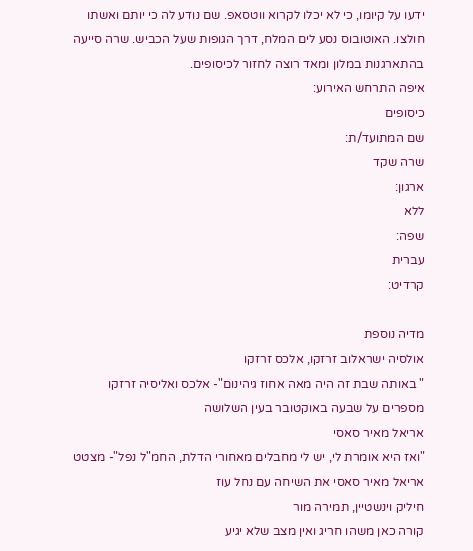ידעו על קיומו, כי לא יכלו לקרוא ווטסאפ. שם נודע לה כי יותם ואשתו חולצו. האוטובוס נסע לים המלח, דרך הגופות שעל הכביש. שרה סייעה בהתארגנות במלון ומאד רוצה לחזור לכיסופים.
איפה התרחש האירוע:
כיסופים
שם המתועד/ת:
שרה שקד
ארגון:
ללא
שפה:
עברית
קרדיט:

מדיה נוספת
אולסיה ישראלוב זרזקו, אלכס זרזקו
" באותה שבת זה היה מאה אחוז גיהינום"- אלכס ואליסיה זרזקו מספרים על שבעה באוקטובר בעין השלושה
אריאל מאיר סאסי
"ואז היא אומרת לי, יש לי מחבלים מאחורי הדלת, החמ"ל נפל"- מצטט אריאל מאיר סאסי את השיחה עם נחל עוז
חיליק וינשטיין, תמירה מור
קורה כאן משהו חריג ואין מצב שלא יגיע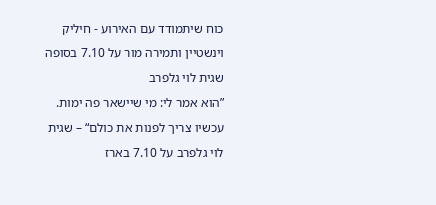כוח שיתמודד עם האירוע - חיליק וינשטיין ותמירה מור על 7.10 בסופה
שגית לוי גלפרב
”הוא אמר לי: מי שיישאר פה ימות. עכשיו צריך לפנות את כולם“ – שגית לוי גלפרב על 7.10 בארז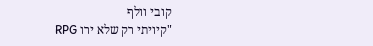קובי וולף
"קיויתי רק שלא ירו RPG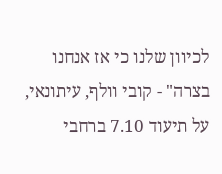לכיוון שלנו כי אז אנחנו בצרה" - קובי וולף, עיתונאי, על תיעוד 7.10 ברחבי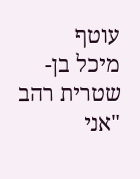עוטף
מיכל בן-שטרית רהב
"אני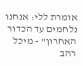אומרת ללי: אנחנו נלחמים עד הכדור האחרון" - מיכל רהב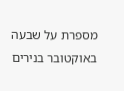מספרת על שבעה באוקטובר בנירים